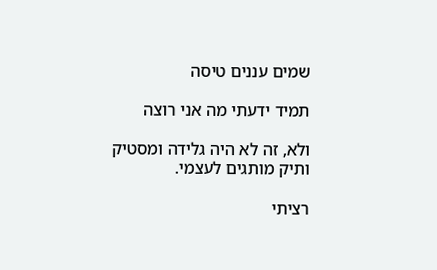שמים עננים טיסה

תמיד ידעתי מה אני רוצה

ולא, זה לא היה גלידה ומסטיק ותיק מותגים לעצמי.

רציתי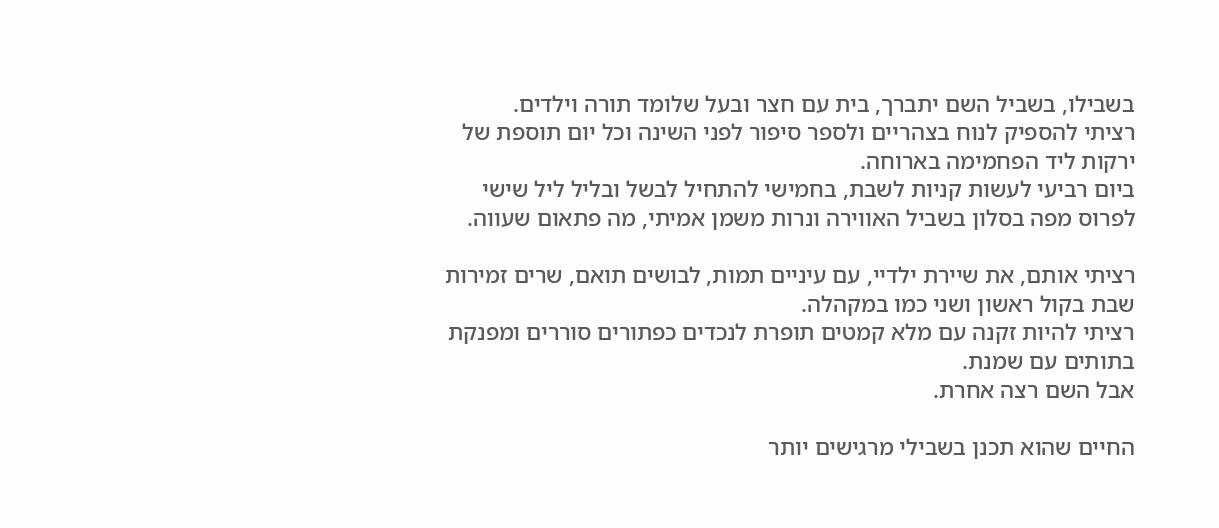בשבילו, בשביל השם יתברך, בית עם חצר ובעל שלומד תורה וילדים.
רציתי להספיק לנוח בצהריים ולספר סיפור לפני השינה וכל יום תוספת של ירקות ליד הפחמימה בארוחה.
ביום רביעי לעשות קניות לשבת, בחמישי להתחיל לבשל ובליל ליל שישי לפרוס מפה בסלון בשביל האווירה ונרות משמן אמיתי, מה פתאום שעווה.

רציתי אותם, את שיירת ילדיי, עם עיניים תמות, לבושים תואם, שרים זמירות שבת בקול ראשון ושני כמו במקהלה.
רציתי להיות זקנה עם מלא קמטים תופרת לנכדים כפתורים סוררים ומפנקת בתותים עם שמנת.
אבל השם רצה אחרת.

החיים שהוא תכנן בשבילי מרגישים יותר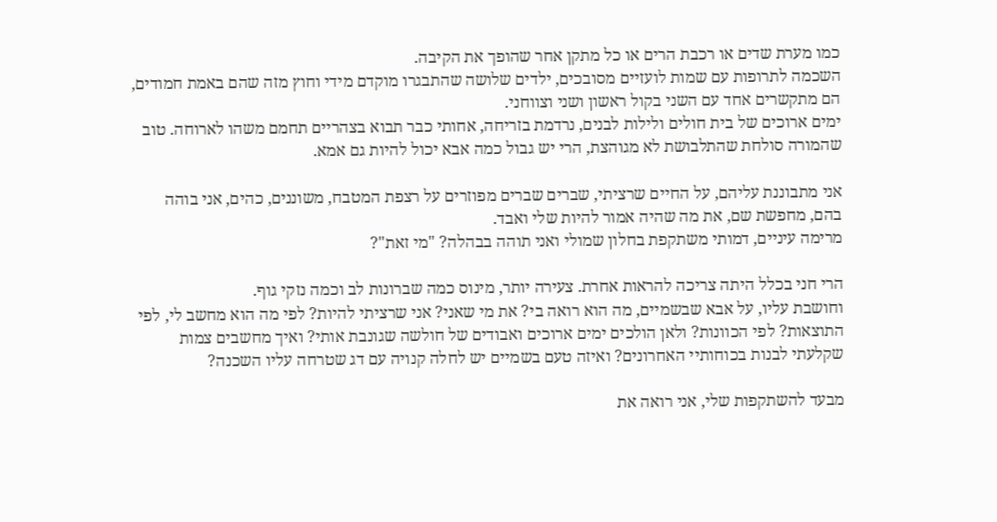כמו מערת שדים או רכבת הרים או כל מתקן אחר שהופך את הקיבה.
השכמה לתרופות עם שמות לועזיים מסובכים, ילדים שלושה שהתבגרו מוקדם מידי וחוץ מזה שהם באמת חמודים, הם מתקשרים אחד עם השני בקול ראשון ושני וצווחני.
ימים ארוכים של בית חולים ולילות לבנים, נרדמת בזריחה, אחותי כבר תבוא בצהריים תחמם משהו לארוחה. טוב שהמורה סולחת שהתלבושת לא מגוהצת, הרי יש גבול כמה אבא יכול להיות גם אמא.

אני מתבוננת עליהם, על החיים שרציתי, שברים שברים מפוזרים על רצפת המטבח, משוננים, כהים, אני בוהה בהם, מחפשת שם, את מה שהיה אמור להיות שלי ואבד.
מרימה עיניים, דמותי משתקפת בחלון שמולי ואני תוהה בבהלה? "מי זאת"?

הרי חני בכלל היתה צריכה להראות אחרת. צעירה יותר, מינוס כמה שברונות לב וכמה נזקי גוף.
וחושבת עליו, על אבא שבשמיים, מה הוא רואה בי? את מי שאני? אני שרציתי להיות? לפי מה הוא מחשב לי, לפי התוצאות? לפי הכוונות? ולאן הולכים ימים ארוכים ואבודים של חולשה שגונבת אותי? ואיך מחשבים צמות שקלעתי לבנות בכוחותיי האחרונים? ואיזה טעם בשמיים יש לחלה קנויה עם דג שטרחה עליו השכנה?

מבעד להשתקפות שלי, אני רואה את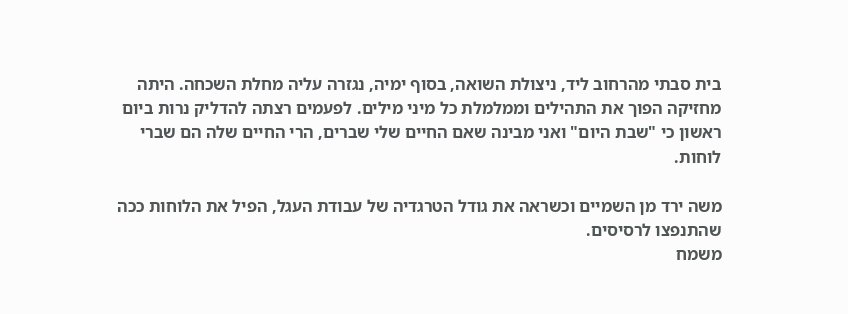בית סבתי מהרחוב ליד, ניצולת השואה, בסוף ימיה, נגזרה עליה מחלת השכחה. היתה מחזיקה הפוך את התהילים וממלמלת כל מיני מילים. לפעמים רצתה להדליק נרות ביום ראשון כי "שבת היום" ואני מבינה שאם החיים שלי שברים, הרי החיים שלה הם שברי לוחות.

משה ירד מן השמיים וכשראה את גודל הטרגדיה של עבודת העגל, הפיל את הלוחות ככה שהתנפצו לרסיסים.
משמח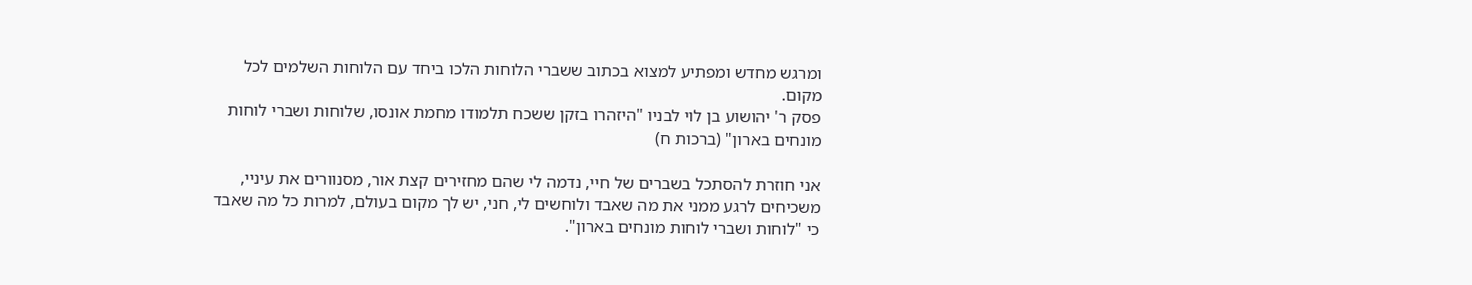ומרגש מחדש ומפתיע למצוא בכתוב ששברי הלוחות הלכו ביחד עם הלוחות השלמים לכל מקום.
פסק ר' יהושוע בן לוי לבניו "היזהרו בזקן ששכח תלמודו מחמת אונסו, שלוחות ושברי לוחות מונחים בארון" (ברכות ח)

אני חוזרת להסתכל בשברים של חיי, נדמה לי שהם מחזירים קצת אור, מסנוורים את עיניי, משכיחים לרגע ממני את מה שאבד ולוחשים לי, חני, יש לך מקום בעולם, למרות כל מה שאבד כי "לוחות ושברי לוחות מונחים בארון".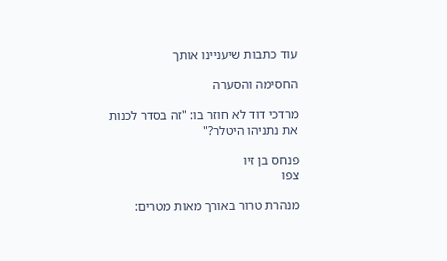עוד כתבות שיעניינו אותך

החסימה והסערה

מרדכי דוד לא חוזר בו: "זה בסדר לכנות את נתניהו היטלר?"

פנחס בן זיו
צפו

מנהרת טרור באורך מאות מטרים: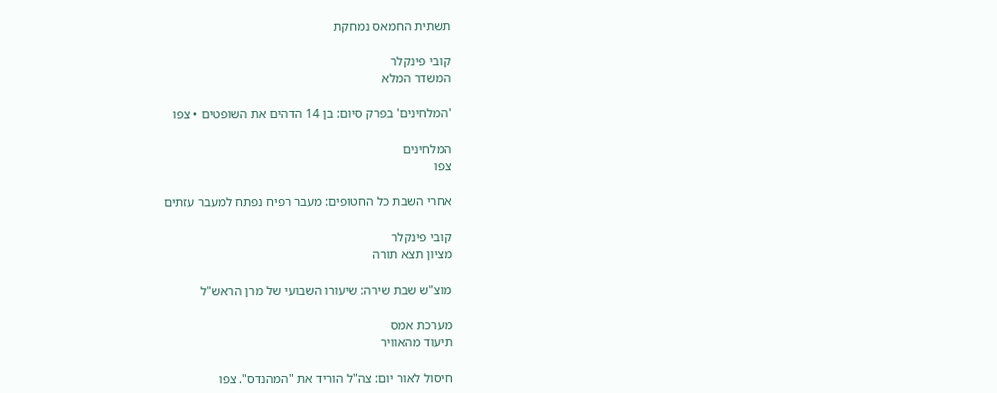תשתית החמאס נמחקת

קובי פינקלר
המשדר המלא

'המלחינים' בפרק סיום: בן 14 הדהים את השופטים • צפו

המלחינים
צפו

אחרי השבת כל החטופים: מעבר רפיח נפתח למעבר עזתים

קובי פינקלר
מציון תצא תורה

מוצ"ש שבת שירה: שיעורו השבועי של מרן הראש"ל

מערכת אמס
תיעוד מהאוויר

חיסול לאור יום: צה"ל הוריד את "המהנדס". צפו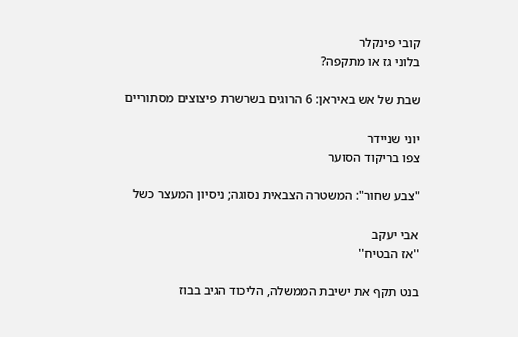קובי פינקלר
בלוני גז או מתקפה?

שבת של אש באיראן: 6 הרוגים בשרשרת פיצוצים מסתוריים

יוני שניידר
צפו בריקוד הסוער

"צבע שחור": המשטרה הצבאית נסוגה; ניסיון המעצר כשל

אבי יעקב
''אז הבטיח''

בנט תקף את ישיבת הממשלה, הליכוד הגיב בבוז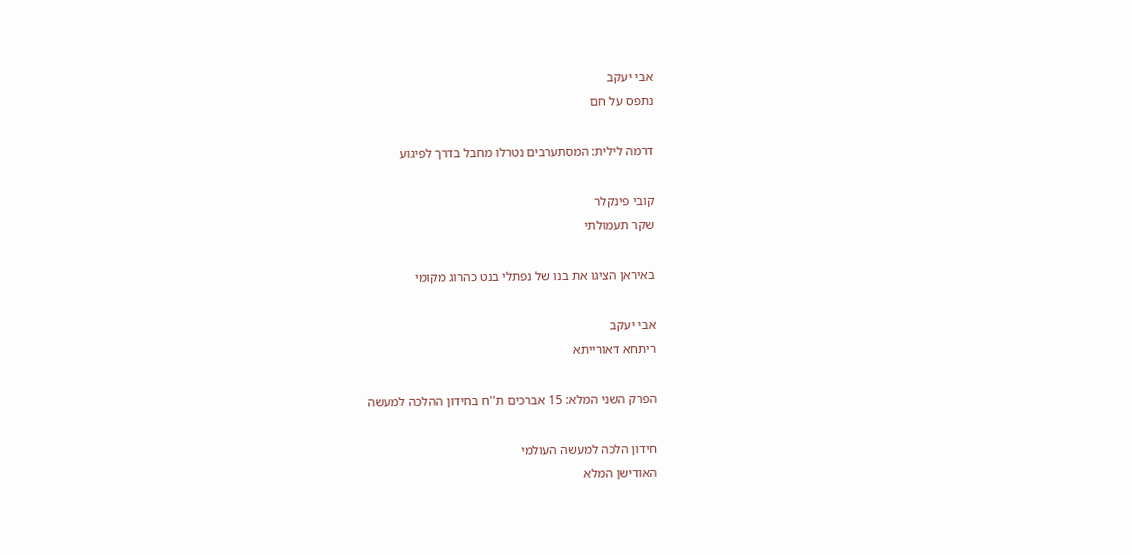אבי יעקב
נתפס על חם

דרמה לילית: המסתערבים נטרלו מחבל בדרך לפיגוע

קובי פינקלר
שקר תעמולתי

באיראן הציגו את בנו של נפתלי בנט כהרוג מקומי

אבי יעקב
ריתחא דאורייתא

הפרק השני המלא: 15 אברכים ת''ח בחידון ההלכה למעשה

חידון הלכה למעשה העולמי
האודישן המלא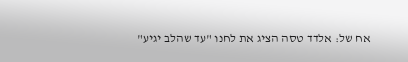אח של: אלדד טסה הציג את לחנו "עד שהלב יגיע"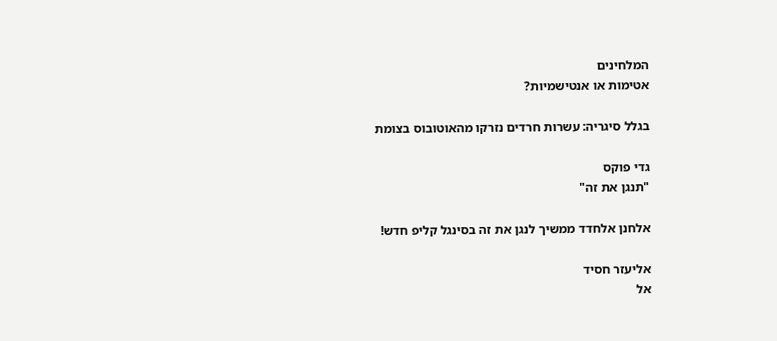המלחינים
אטימות או אנטישמיות?

בגלל סיגריה: עשרות חרדים נזרקו מהאוטובוס בצומת

גדי פוקס
"תנגן את זה"

אלחנן אלחדד ממשיך לנגן את זה בסינגל קליפ חדש!

אליעזר חסיד
אל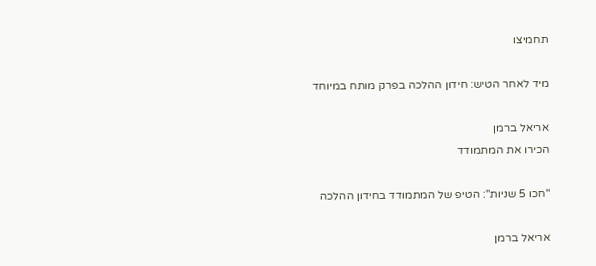תחמיצו

מיד לאחר הטיש: חידון ההלכה בפרק מותח במיוחד

אריאל ברמן
הכירו את המתמודד

"חכו 5 שניות": הטיפ של המתמודד בחידון ההלכה

אריאל ברמן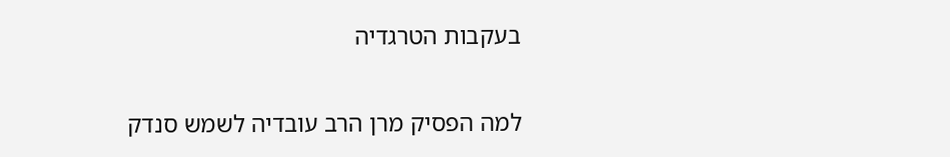בעקבות הטרגדיה

למה הפסיק מרן הרב עובדיה לשמש סנדק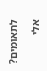לתאומים?

אלי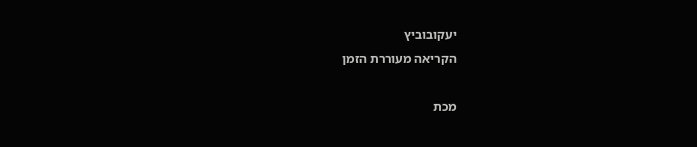יעקובוביץ
הקריאה מעוררת הזמן

מכת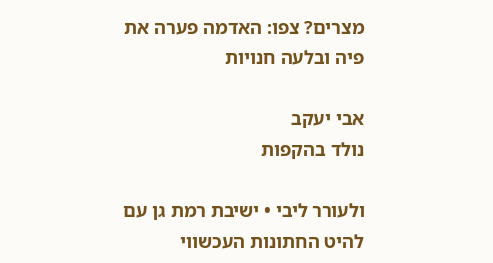מצרים? צפו: האדמה פערה את פיה ובלעה חנויות

אבי יעקב
נולד בהקפות

ולעורר ליבי • ישיבת רמת גן עם להיט החתונות העכשווי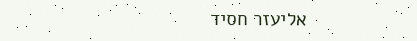אליעזר חסיד